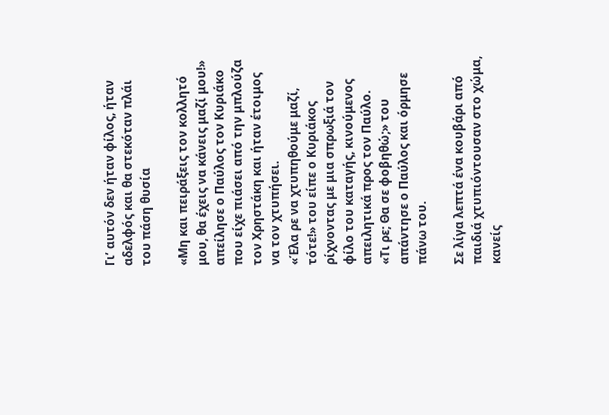Γι’ αυτόν δεν ήταν φίλος, ήταν αδελφός και θα στεκόταν πλάι του πάση θυσία

«Μη και πειράξεις τον κολλητό μου, θα έχεις να κάνεις μαζί μου!» απείλησε ο Παύλος τον Κυριάκο που είχε πιάσει από την μπλούζα τον Χρηστάκη και ήταν έτοιμος να τον χτυπήσει.
«Έλα ρε να χτυπηθούμε μαζί, τότε!» του είπε ο Κυριάκος ρίχνοντας με μια σπρωξιά τον φίλο του καταγής, κινούμενος απειλητικά προς τον Παύλο.
«Τι ρε; Θα σε φοβηθώ;» του απάντησε ο Παύλος και όρμησε πάνω του.

Σε λίγα λεπτά ένα κουβάρι από παιδιά χτυπιόντουσαν στο χώμα, κανείς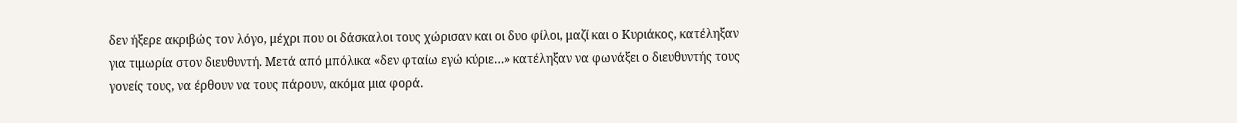δεν ήξερε ακριβώς τον λόγο, μέχρι που οι δάσκαλοι τους χώρισαν και οι δυο φίλοι, μαζί και ο Κυριάκος, κατέληξαν για τιμωρία στον διευθυντή. Μετά από μπόλικα «δεν φταίω εγώ κύριε…» κατέληξαν να φωνάξει ο διευθυντής τους γονείς τους, να έρθουν να τους πάρουν, ακόμα μια φορά.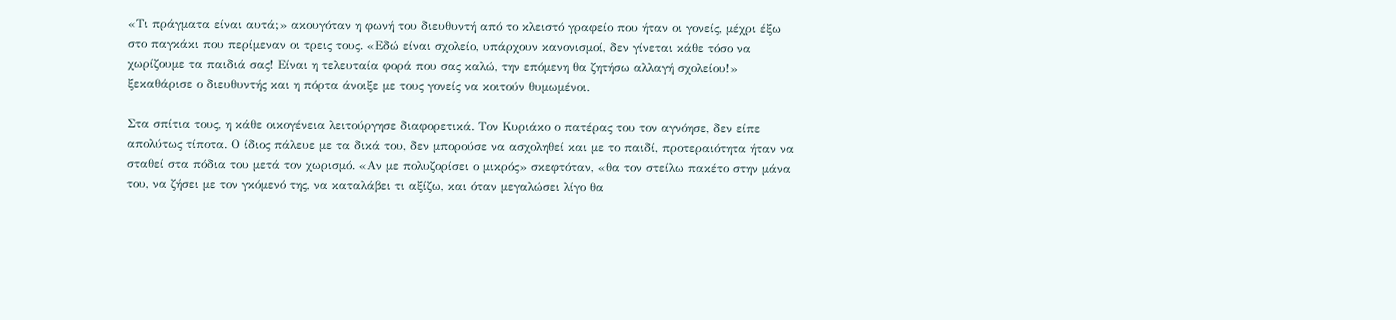«Τι πράγματα είναι αυτά;» ακουγόταν η φωνή του διευθυντή από το κλειστό γραφείο που ήταν οι γονείς, μέχρι έξω στο παγκάκι που περίμεναν οι τρεις τους. «Εδώ είναι σχολείο, υπάρχουν κανονισμοί, δεν γίνεται κάθε τόσο να χωρίζουμε τα παιδιά σας! Είναι η τελευταία φορά που σας καλώ, την επόμενη θα ζητήσω αλλαγή σχολείου!» ξεκαθάρισε ο διευθυντής και η πόρτα άνοιξε με τους γονείς να κοιτούν θυμωμένοι.

Στα σπίτια τους, η κάθε οικογένεια λειτούργησε διαφορετικά. Τον Κυριάκο ο πατέρας του τον αγνόησε, δεν είπε απολύτως τίποτα. Ο ίδιος πάλευε με τα δικά του, δεν μπορούσε να ασχοληθεί και με το παιδί, προτεραιότητα ήταν να σταθεί στα πόδια του μετά τον χωρισμό. «Αν με πολυζορίσει ο μικρός» σκεφτόταν, «θα τον στείλω πακέτο στην μάνα του, να ζήσει με τον γκόμενό της, να καταλάβει τι αξίζω, και όταν μεγαλώσει λίγο θα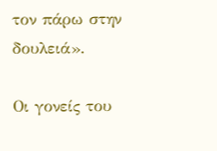τον πάρω στην δουλειά».

Οι γονείς του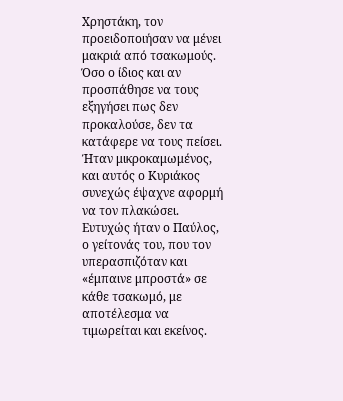Χρηστάκη, τον προειδοποιήσαν να μένει μακριά από τσακωμούς. Όσο ο ίδιος και αν προσπάθησε να τους εξηγήσει πως δεν προκαλούσε, δεν τα κατάφερε να τους πείσει. Ήταν μικροκαμωμένος, και αυτός ο Κυριάκος συνεχώς έψαχνε αφορμή να τον πλακώσει. Ευτυχώς ήταν ο Παύλος, ο γείτονάς του, που τον υπερασπιζόταν και «έμπαινε μπροστά» σε κάθε τσακωμό, με αποτέλεσμα να τιμωρείται και εκείνος.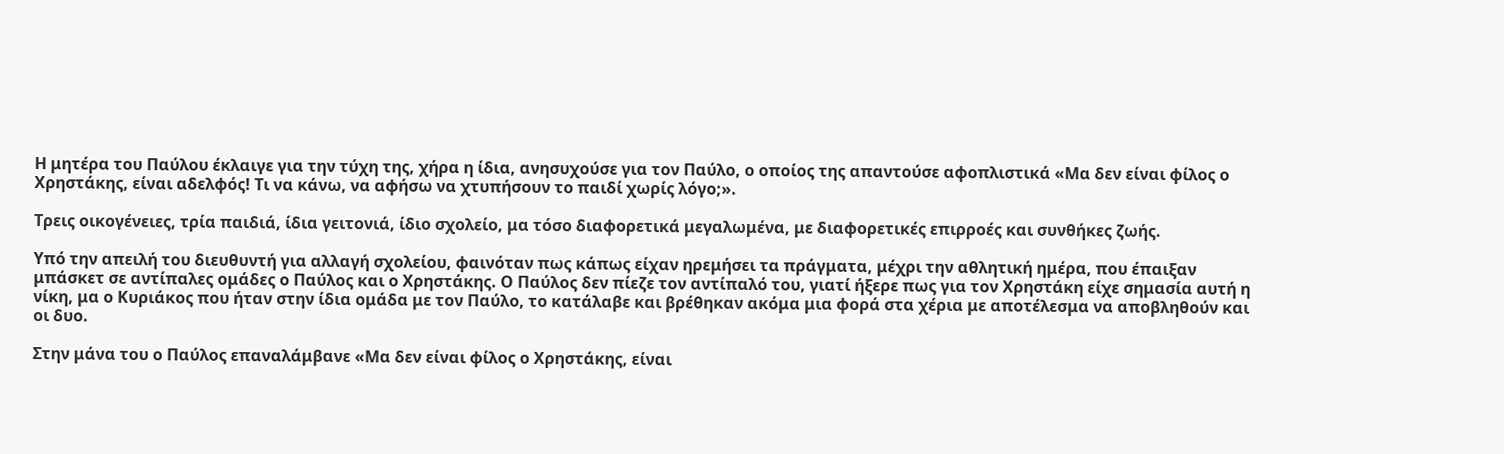Η μητέρα του Παύλου έκλαιγε για την τύχη της, χήρα η ίδια, ανησυχούσε για τον Παύλο, ο οποίος της απαντούσε αφοπλιστικά «Μα δεν είναι φίλος ο Χρηστάκης, είναι αδελφός! Τι να κάνω, να αφήσω να χτυπήσουν το παιδί χωρίς λόγο;».

Τρεις οικογένειες, τρία παιδιά, ίδια γειτονιά, ίδιο σχολείο, μα τόσο διαφορετικά μεγαλωμένα, με διαφορετικές επιρροές και συνθήκες ζωής.

Υπό την απειλή του διευθυντή για αλλαγή σχολείου, φαινόταν πως κάπως είχαν ηρεμήσει τα πράγματα, μέχρι την αθλητική ημέρα, που έπαιξαν μπάσκετ σε αντίπαλες ομάδες ο Παύλος και ο Χρηστάκης. Ο Παύλος δεν πίεζε τον αντίπαλό του, γιατί ήξερε πως για τον Χρηστάκη είχε σημασία αυτή η νίκη, μα ο Κυριάκος που ήταν στην ίδια ομάδα με τον Παύλο, το κατάλαβε και βρέθηκαν ακόμα μια φορά στα χέρια με αποτέλεσμα να αποβληθούν και οι δυο.

Στην μάνα του ο Παύλος επαναλάμβανε «Μα δεν είναι φίλος ο Χρηστάκης, είναι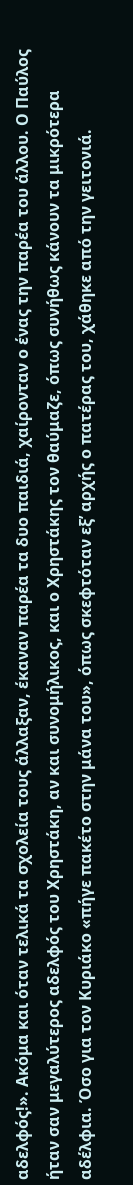αδελφός!». Ακόμα και όταν τελικά τα σχολεία τους άλλαξαν, έκαναν παρέα τα δυο παιδιά, χαίρονταν ο ένας την παρέα του άλλου. Ο Παύλος ήταν σαν μεγαλύτερος αδελφός του Χρηστάκη, αν και συνομήλικος, και ο Χρηστάκης τον θαύμαζε, όπως συνήθως κάνουν τα μικρότερα αδέλφια. Όσο για τον Κυριάκο «πήγε πακέτο στην μάνα του», όπως σκεφτόταν εξ’ αρχής ο πατέρας του, χάθηκε από την γειτονιά.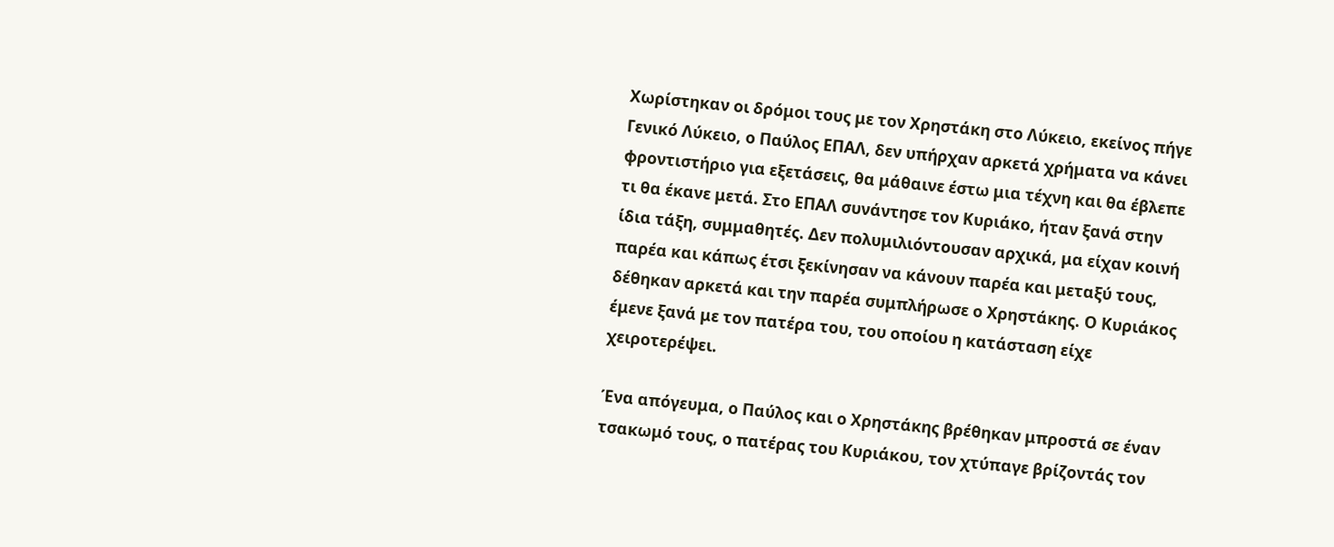Χωρίστηκαν οι δρόμοι τους με τον Χρηστάκη στο Λύκειο, εκείνος πήγε Γενικό Λύκειο, ο Παύλος ΕΠΑΛ, δεν υπήρχαν αρκετά χρήματα να κάνει φροντιστήριο για εξετάσεις, θα μάθαινε έστω μια τέχνη και θα έβλεπε τι θα έκανε μετά. Στο ΕΠΑΛ συνάντησε τον Κυριάκο, ήταν ξανά στην ίδια τάξη, συμμαθητές. Δεν πολυμιλιόντουσαν αρχικά, μα είχαν κοινή παρέα και κάπως έτσι ξεκίνησαν να κάνουν παρέα και μεταξύ τους, δέθηκαν αρκετά και την παρέα συμπλήρωσε ο Χρηστάκης. Ο Κυριάκος έμενε ξανά με τον πατέρα του, του οποίου η κατάσταση είχε χειροτερέψει.

Ένα απόγευμα, ο Παύλος και ο Χρηστάκης βρέθηκαν μπροστά σε έναν τσακωμό τους, ο πατέρας του Κυριάκου, τον χτύπαγε βρίζοντάς τον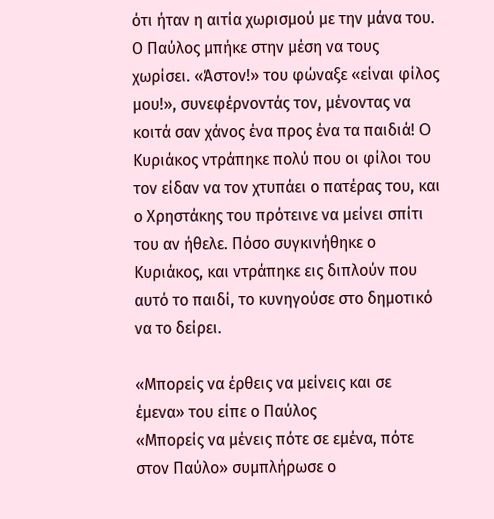ότι ήταν η αιτία χωρισμού με την μάνα του. Ο Παύλος μπήκε στην μέση να τους χωρίσει. «Άστον!» του φώναξε «είναι φίλος μου!», συνεφέρνοντάς τον, μένοντας να κοιτά σαν χάνος ένα προς ένα τα παιδιά! O Κυριάκος ντράπηκε πολύ που οι φίλοι του τον είδαν να τον χτυπάει ο πατέρας του, και ο Χρηστάκης του πρότεινε να μείνει σπίτι του αν ήθελε. Πόσο συγκινήθηκε ο Κυριάκος, και ντράπηκε εις διπλούν που αυτό το παιδί, το κυνηγούσε στο δημοτικό να το δείρει.

«Μπορείς να έρθεις να μείνεις και σε έμενα» του είπε ο Παύλος
«Μπορείς να μένεις πότε σε εμένα, πότε στον Παύλο» συμπλήρωσε ο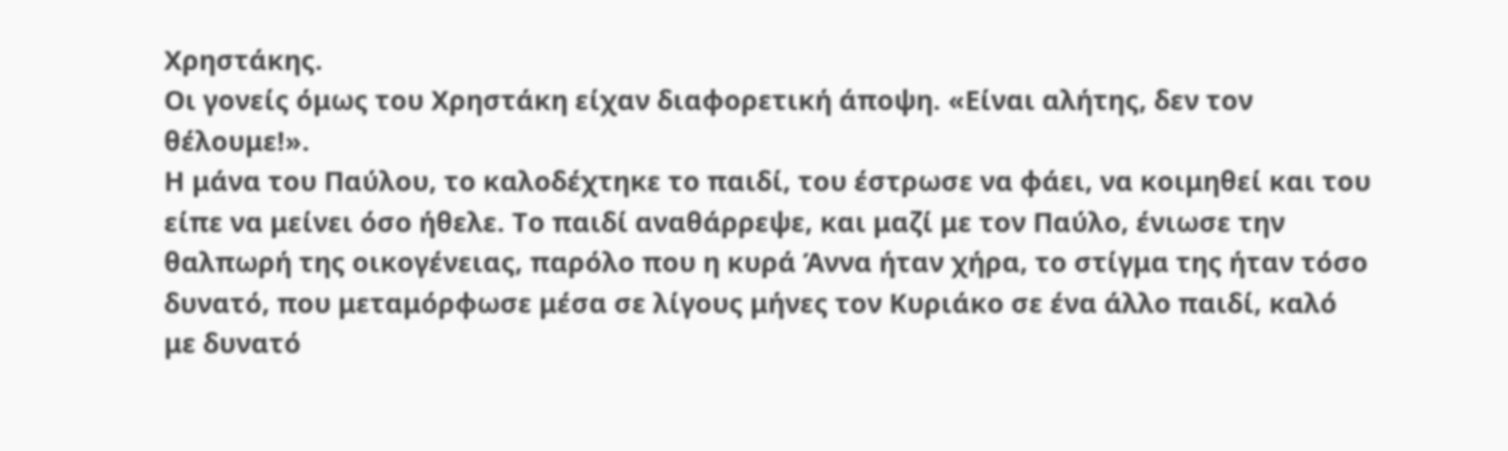Χρηστάκης.
Οι γονείς όμως του Χρηστάκη είχαν διαφορετική άποψη. «Είναι αλήτης, δεν τον θέλουμε!».
Η μάνα του Παύλου, το καλοδέχτηκε το παιδί, του έστρωσε να φάει, να κοιμηθεί και του είπε να μείνει όσο ήθελε. Το παιδί αναθάρρεψε, και μαζί με τον Παύλο, ένιωσε την θαλπωρή της οικογένειας, παρόλο που η κυρά Άννα ήταν χήρα, το στίγμα της ήταν τόσο δυνατό, που μεταμόρφωσε μέσα σε λίγους μήνες τον Κυριάκο σε ένα άλλο παιδί, καλό με δυνατό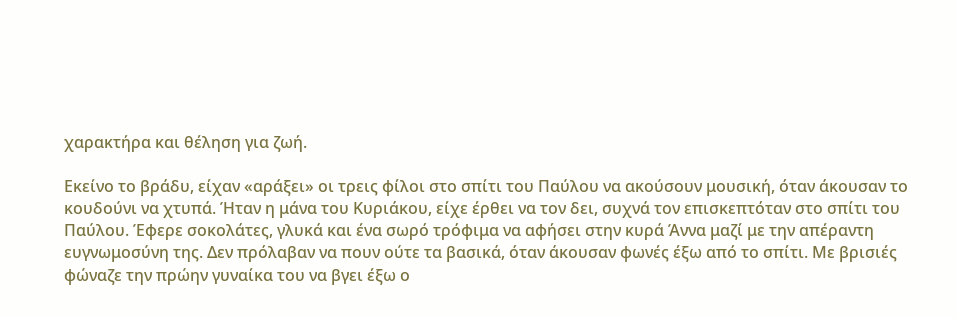χαρακτήρα και θέληση για ζωή.

Εκείνο το βράδυ, είχαν «αράξει» οι τρεις φίλοι στο σπίτι του Παύλου να ακούσουν μουσική, όταν άκουσαν το κουδούνι να χτυπά. Ήταν η μάνα του Κυριάκου, είχε έρθει να τον δει, συχνά τον επισκεπτόταν στο σπίτι του Παύλου. Έφερε σοκολάτες, γλυκά και ένα σωρό τρόφιμα να αφήσει στην κυρά Άννα μαζί με την απέραντη ευγνωμοσύνη της. Δεν πρόλαβαν να πουν ούτε τα βασικά, όταν άκουσαν φωνές έξω από το σπίτι. Με βρισιές φώναζε την πρώην γυναίκα του να βγει έξω ο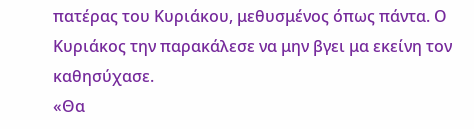πατέρας του Κυριάκου, μεθυσμένος όπως πάντα. Ο Κυριάκος την παρακάλεσε να μην βγει μα εκείνη τον καθησύχασε.
«Θα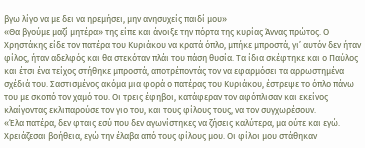βγω λίγο να με δει να ηρεμήσει, μην ανησυχείς παιδί μου»
«Θα βγούμε μαζί μητέρα» της είπε και άνοιξε την πόρτα της κυρίας Άννας πρώτος. Ο Χρηστάκης είδε τον πατέρα του Κυριάκου να κρατά όπλο, μπήκε μπροστά, γι’ αυτόν δεν ήταν φίλος, ήταν αδελφός και θα στεκόταν πλάι του πάση θυσία. Τα ίδια σκέφτηκε και ο Παύλος και έτσι ένα τείχος στήθηκε μπροστά, αποτρέποντάς τον να εφαρμόσει τα αρρωστημένα σχέδιά του. Σαστισμένος ακόμα μια φορά ο πατέρας του Κυριάκου, έστρεψε το όπλο πάνω του με σκοπό τον χαμό του. Οι τρεις έφηβοι, κατάφεραν τον αφόπλισαν και εκείνος κλαίγοντας εκλιπαρούσε τον γιο του, και τους φίλους τους, να τον συγχωρέσουν.
«Έλα πατέρα, δεν φταις εσύ που δεν αγωνίστηκες να ζήσεις καλύτερα, μα ούτε και εγώ. Χρειάζεσαι βοήθεια, εγώ την έλαβα από τους φίλους μου. Οι φίλοι μου στάθηκαν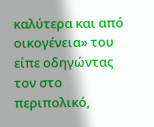καλύτερα και από οικογένεια» του είπε οδηγώντας τον στο περιπολικό,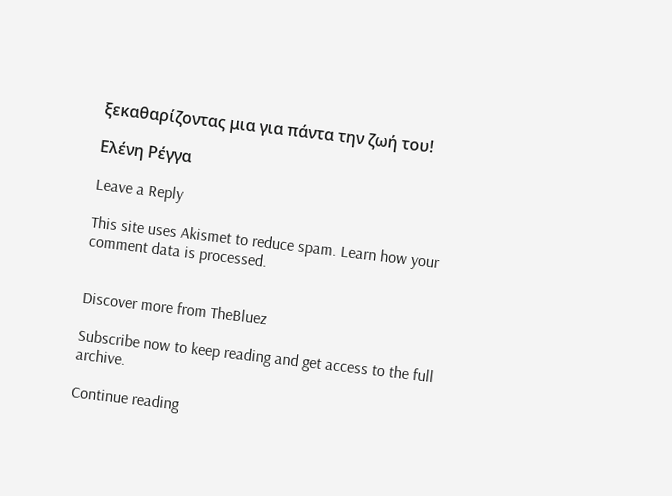ξεκαθαρίζοντας μια για πάντα την ζωή του!

Ελένη Ρέγγα

Leave a Reply

This site uses Akismet to reduce spam. Learn how your comment data is processed.


Discover more from TheBluez

Subscribe now to keep reading and get access to the full archive.

Continue reading